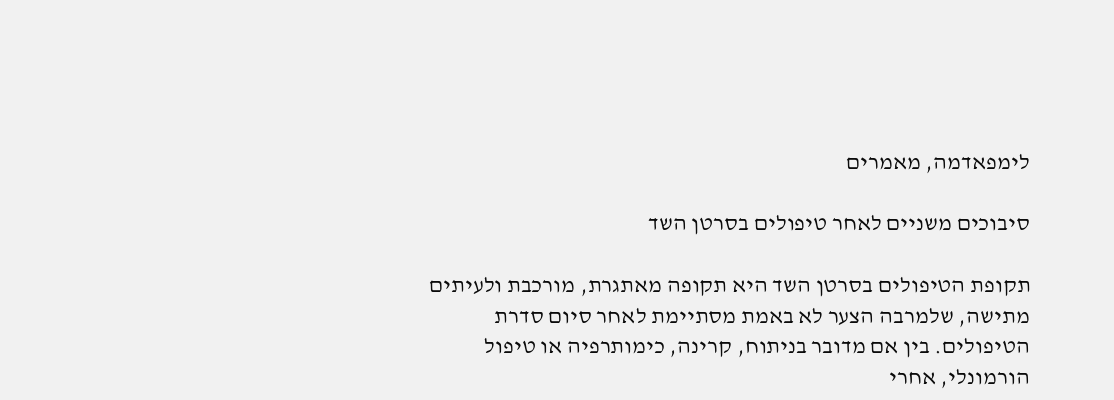לימפאדמה, מאמרים

סיבוכים משניים לאחר טיפולים בסרטן השד

תקופת הטיפולים בסרטן השד היא תקופה מאתגרת, מורכבת ולעיתים מתישה, שלמרבה הצער לא באמת מסתיימת לאחר סיום סדרת הטיפולים. בין אם מדובר בניתוח, קרינה, כימותרפיה או טיפול הורמונלי, אחרי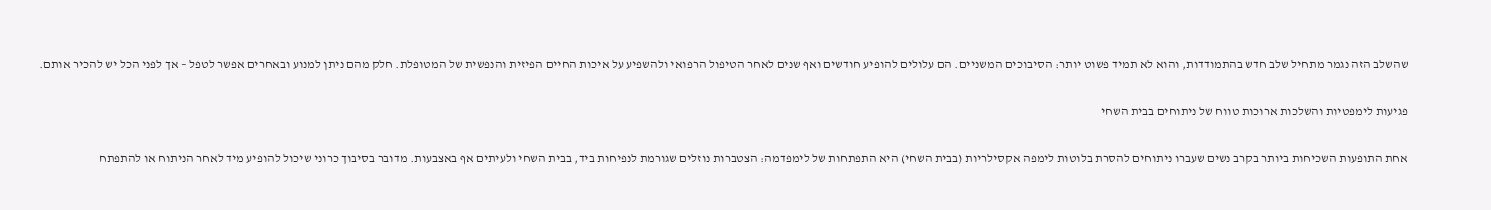שהשלב הזה נגמר מתחיל שלב חדש בהתמודדות, והוא לא תמיד פשוט יותר: הסיבוכים המשניים. הם עלולים להופיע חודשים ואף שנים לאחר הטיפול הרפואי ולהשפיע על איכות החיים הפיזית והנפשית של המטופלת. חלק מהם ניתן למנוע ובאחרים אפשר לטפל – אך לפני הכל יש להכיר אותם.

פגיעות לימפטיות והשלכות ארוכות טווח של ניתוחים בבית השחי

אחת התופעות השכיחות ביותר בקרב נשים שעברו ניתוחים להסרת בלוטות לימפה אקסילריות (בבית השחי) היא התפתחות של לימפדמה: הצטברות נוזלים שגורמת לנפיחות ביד, בבית השחי ולעיתים אף באצבעות. מדובר בסיבוך כרוני שיכול להופיע מיד לאחר הניתוח או להתפתח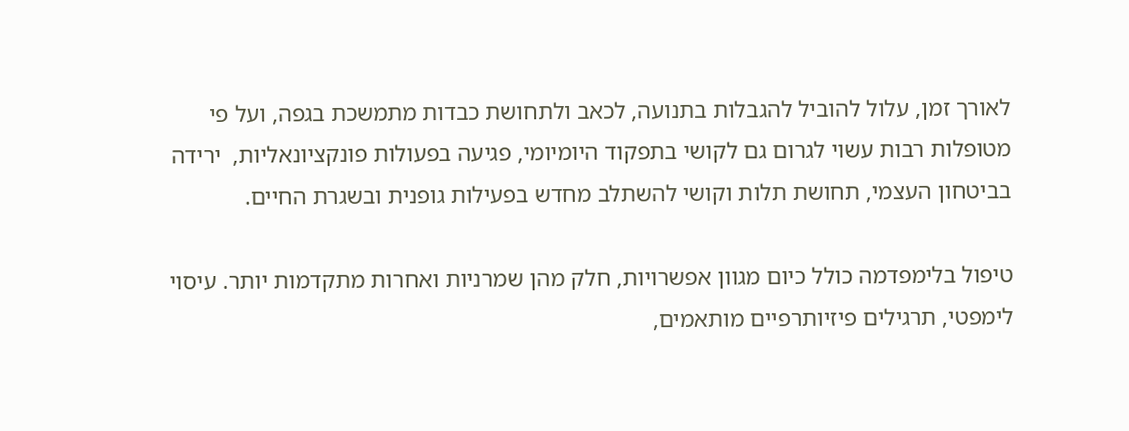לאורך זמן, עלול להוביל להגבלות בתנועה, לכאב ולתחושת כבדות מתמשכת בגפה, ועל פי מטופלות רבות עשוי לגרום גם לקושי בתפקוד היומיומי, פגיעה בפעולות פונקציונאליות,  ירידה בביטחון העצמי, תחושת תלות וקושי להשתלב מחדש בפעילות גופנית ובשגרת החיים.

טיפול בלימפדמה כולל כיום מגוון אפשרויות, חלק מהן שמרניות ואחרות מתקדמות יותר. עיסוי לימפטי, תרגילים פיזיותרפיים מותאמים,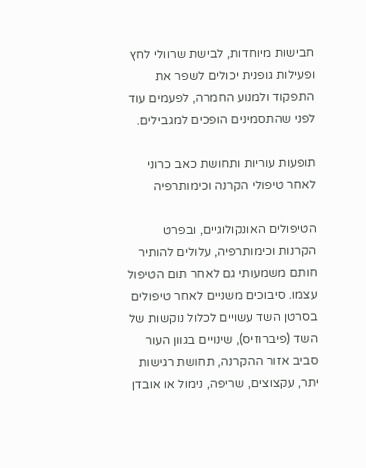חבישות מיוחדות, לבישת שרוולי לחץ ופעילות גופנית יכולים לשפר את התפקוד ולמנוע החמרה, לפעמים עוד לפני שהתסמינים הופכים למגבילים.

תופעות עוריות ותחושת כאב כרוני לאחר טיפולי הקרנה וכימותרפיה

הטיפולים האונקולוגיים, ובפרט הקרנות וכימותרפיה, עלולים להותיר חותם משמעותי גם לאחר תום הטיפול עצמו. סיבוכים משניים לאחר טיפולים בסרטן השד עשויים לכלול נוקשות של השד (פיברוזיס), שינויים בגוון העור סביב אזור ההקרנה, תחושת רגישות יתר, עקצוצים, שריפה, נימול או אובדן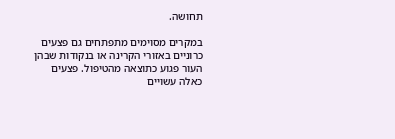תחושה.

במקרים מסוימים מתפתחים גם פצעים כרוניים באזורי הקרינה או בנקודות שבהן העור פגוע כתוצאה מהטיפול. פצעים כאלה עשויים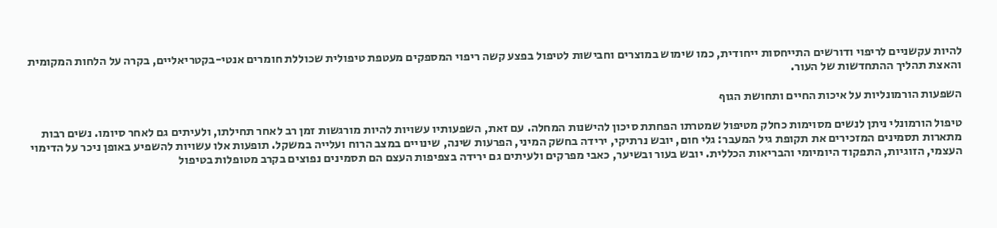להיות עקשניים לריפוי ודורשים התייחסות ייחודית, כמו שימוש במוצרים וחבישות לטיפול בפצע קשה ריפוי המספקים מעטפת טיפולית שכוללת חומרים אנטי-בקטריאליים, בקרה על הלחות המקומית והאצת תהליך ההתחדשות של העור.

השפעות הורמונליות על איכות החיים ותחושת הגוף

טיפול הורמונלי ניתן לנשים מסוימות כחלק מטיפול שמטרתו הפחתת סיכון להישנות המחלה. עם זאת, השפעותיו עשויות להיות מורגשות זמן רב לאחר תחילתו, ולעיתים גם לאחר סיומו. נשים רבות מתארות תסמינים המזכירים את תקופת גיל המעבר: גלי חום, יובש נרתיקי, ירידה בחשק המיני, הפרעות שינה, שינויים במצב הרוח ועלייה במשקל. תופעות אלו עשויות להשפיע באופן ניכר על הדימוי העצמי, הזוגיות, התפקוד היומיומי והבריאות הכללית. יובש בעור ובשיער, כאבי מפרקים ולעיתים גם ירידה בצפיפות העצם הם תסמינים נפוצים בקרב מטופלות בטיפול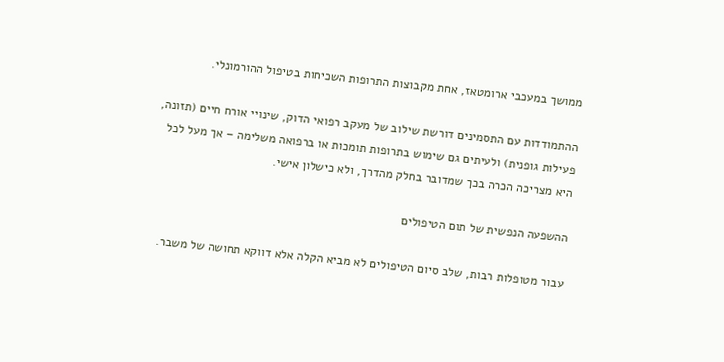ממושך במעכבי ארומטאז, אחת מקבוצות התרופות השכיחות בטיפול ההורמונלי.

ההתמודדות עם התסמינים דורשת שילוב של מעקב רפואי הדוק, שינויי אורח חיים (תזונה, פעילות גופנית) ולעיתים גם שימוש בתרופות תומכות או ברפואה משלימה – אך מעל לכל היא מצריכה הכרה בכך שמדובר בחלק מהדרך, ולא כישלון אישי.

ההשפעה הנפשית של תום הטיפולים

עבור מטופלות רבות, שלב סיום הטיפולים לא מביא הקלה אלא דווקא תחושה של משבר.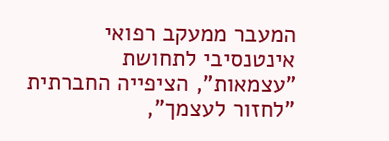המעבר ממעקב רפואי אינטנסיבי לתחושת "עצמאות", הציפייה החברתית "לחזור לעצמך",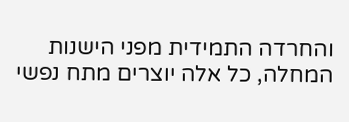והחרדה התמידית מפני הישנות המחלה, כל אלה יוצרים מתח נפשי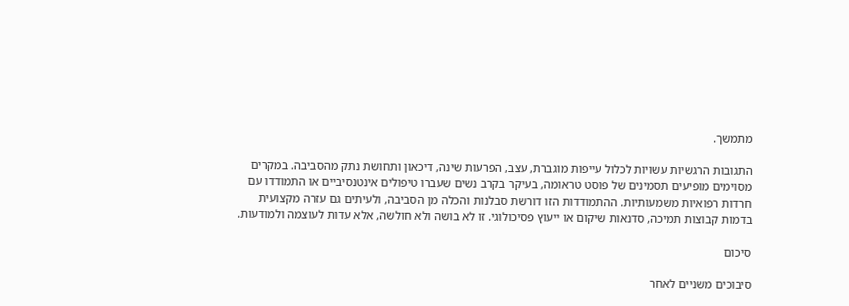מתמשך.

התגובות הרגשיות עשויות לכלול עייפות מוגברת, עצב, הפרעות שינה, דיכאון ותחושת נתק מהסביבה. במקרים מסוימים מופיעים תסמינים של פוסט טראומה, בעיקר בקרב נשים שעברו טיפולים אינטנסיביים או התמודדו עם חרדות רפואיות משמעותיות. ההתמודדות הזו דורשת סבלנות והכלה מן הסביבה, ולעיתים גם עזרה מקצועית בדמות קבוצות תמיכה, סדנאות שיקום או ייעוץ פסיכולוגי. זו לא בושה ולא חולשה, אלא עדות לעוצמה ולמודעות.

סיכום

סיבוכים משניים לאחר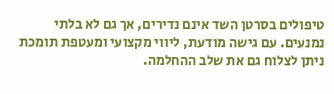טיפולים בסרטן השד אינם נדירים, אך גם לא בלתי נמנעים. עם גישה מודעת, ליווי מקצועי ומעטפת תומכת ניתן לצלוח גם את שלב ההחלמה.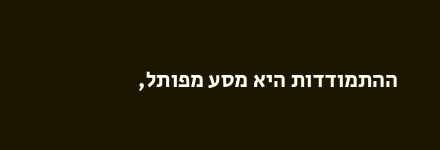ההתמודדות היא מסע מפותל,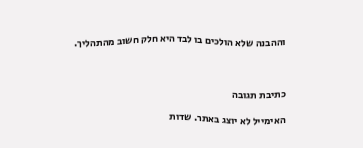וההבנה שלא הולכים בו לבד היא חלק חשוב מהתהליך.



כתיבת תגובה

האימייל לא יוצג באתר. שדות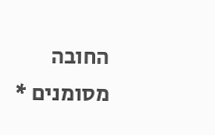החובה מסומנים *